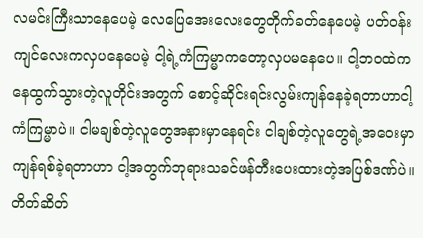လမင်းကြီးသာနေပေမဲ့ လေပြေအေးလေးတွေတိုက်ခတ်နေပေမဲ့ ပတ်ဝန်းကျင်လေးကလှပနေပေမဲ့ ငါ့ရဲ့ကံကြမ္မာကတော့လှပမနေပေ။ ငါ့ဘဝထဲကနေထွက်သွားတဲ့လူတိုင်းအတွက် စောင့်ဆိုင်းရင်းလွမ်းကျန်နေခဲ့ရတာဟာငါ့ကံကြမ္မာပဲ။ ငါမချစ်တဲ့လူတွေအနားမှာနေရင်း ငါချစ်တဲ့လူတွေရဲ့အဝေးမှာကျန်ရစ်ခဲ့ရတာဟာ ငါ့အတွက်ဘုရားသခင်ဖန်တီးပေးထားတဲ့အပြစ်ဒဏ်ပဲ။
တိတ်ဆိတ်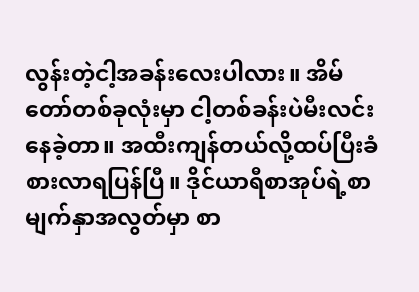လွန်းတဲ့ငါ့အခန်းလေးပါလား။ အိမ်တော်တစ်ခုလုံးမှာ ငါ့တစ်ခန်းပဲမီးလင်းနေခဲ့တာ။ အထီးကျန်တယ်လို့ထပ်ပြီးခံစားလာရပြန်ပြီ။ ဒိုင်ယာရီစာအုပ်ရဲ့စာမျက်နှာအလွတ်မှာ စာ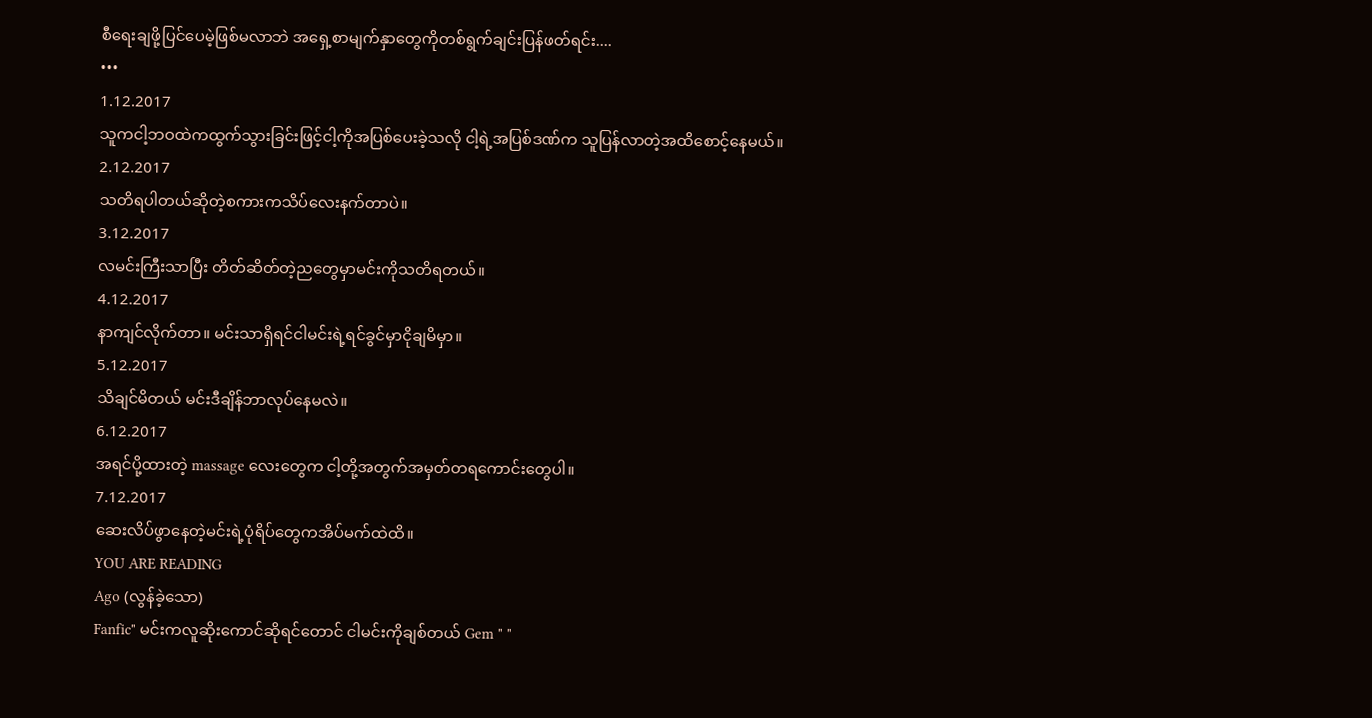စီရေးချဖို့ပြင်ပေမဲ့ဖြစ်မလာဘဲ အရှေ့စာမျက်နှာတွေကိုတစ်ရွက်ချင်းပြန်ဖတ်ရင်း....
•••
1.12.2017
သူကငါ့ဘဝထဲကထွက်သွားခြင်းဖြင့်ငါ့ကိုအပြစ်ပေးခဲ့သလို ငါ့ရဲ့အပြစ်ဒဏ်က သူပြန်လာတဲ့အထိစောင့်နေမယ်။
2.12.2017
သတိရပါတယ်ဆိုတဲ့စကားကသိပ်လေးနက်တာပဲ။
3.12.2017
လမင်းကြီးသာပြီး တိတ်ဆိတ်တဲ့ညတွေမှာမင်းကိုသတိရတယ်။
4.12.2017
နာကျင်လိုက်တာ။ မင်းသာရှိရင်ငါမင်းရဲ့ရင်ခွင်မှာငိုချမိမှာ။
5.12.2017
သိချင်မိတယ် မင်းဒီချိန်ဘာလုပ်နေမလဲ။
6.12.2017
အရင်ပို့ထားတဲ့ massage လေးတွေက ငါ့တို့အတွက်အမှတ်တရကောင်းတွေပါ။
7.12.2017
ဆေးလိပ်ဖွာနေတဲ့မင်းရဲ့ပုံရိပ်တွေကအိပ်မက်ထဲထိ။
YOU ARE READING
Ago (လွန်ခဲ့သော)
Fanfic" မင်းကလူဆိုးကောင်ဆိုရင်တောင် ငါမင်းကိုချစ်တယ် Gem " "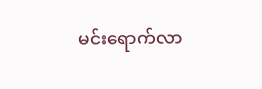မင်းရောက်လာ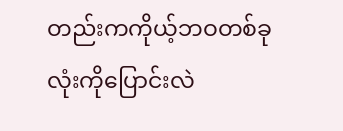တည်းကကိုယ့်ဘဝတစ်ခုလုံးကိုပြောင်းလဲ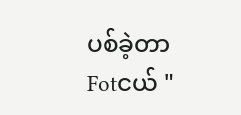ပစ်ခဲ့တာ Fotငယ် "